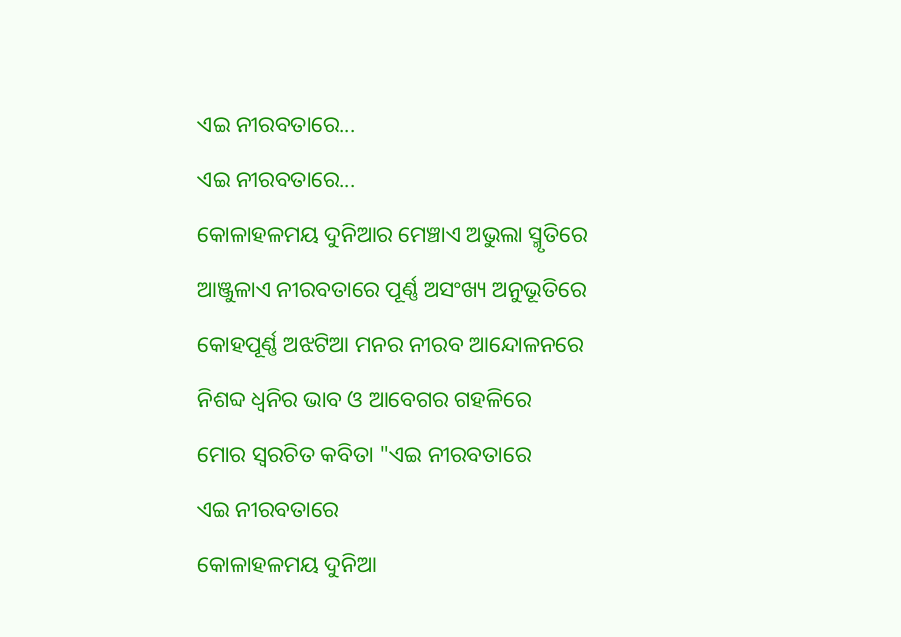ଏଇ ନୀରବତାରେ...
ଏଇ ନୀରବତାରେ...
କୋଳାହଳମୟ ଦୁନିଆର ମେଞ୍ଚାଏ ଅଭୁଲା ସ୍ମୃତିରେ
ଆଞ୍ଜୁଳାଏ ନୀରବତାରେ ପୂର୍ଣ୍ଣ ଅସଂଖ୍ୟ ଅନୁଭୂତିରେ
କୋହପୂର୍ଣ୍ଣ ଅଝଟିଆ ମନର ନୀରବ ଆନ୍ଦୋଳନରେ
ନିଶବ୍ଦ ଧ୍ୱନିର ଭାବ ଓ ଆବେଗର ଗହଳିରେ
ମୋର ସ୍ବରଚିତ କବିତା "ଏଇ ନୀରବତାରେ
ଏଇ ନୀରବତାରେ
କୋଳାହଳମୟ ଦୁନିଆ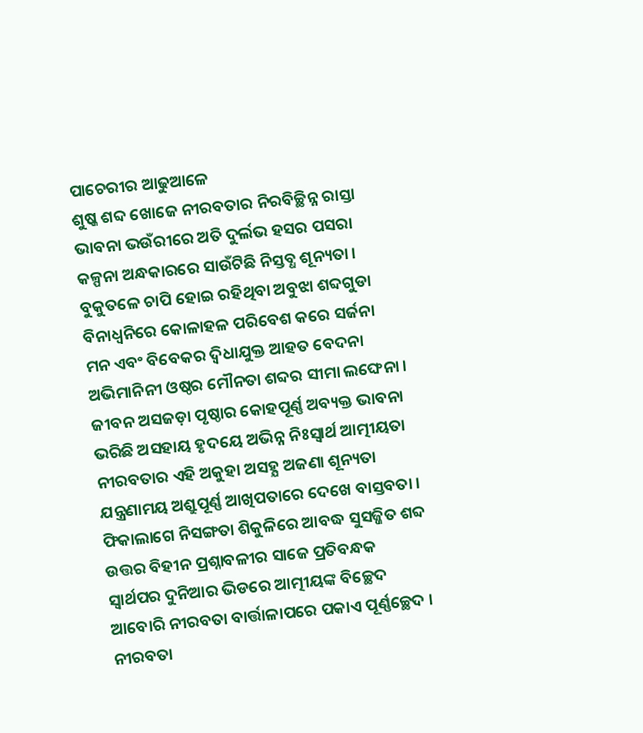ପାଚେରୀର ଆଢୁଆଳେ
ଶୁଷ୍କ ଶବ୍ଦ ଖୋଜେ ନୀରବତାର ନିରବିଚ୍ଛିନ୍ନ ରାସ୍ତା
ଭାବନା ଭଉଁରୀରେ ଅତି ଦୁର୍ଲଭ ହସର ପସରା
କଳ୍ପନା ଅନ୍ଧକାରରେ ସାଉଁଟିଛି ନିସ୍ତବ୍ଧ ଶୂନ୍ୟତା ।
ବୁକୁତଳେ ଚାପି ହୋଇ ରହିଥିବା ଅବୁଝା ଶବ୍ଦଗୁଡା
ବିନାଧ୍ୱନିରେ କୋଳାହଳ ପରିବେଶ କରେ ସର୍ଜନା
ମନ ଏବଂ ବିବେକର ଦ୍ୱିଧାଯୁକ୍ତ ଆହତ ବେଦନା
ଅଭିମାନିନୀ ଓଷ୍ଠର ମୌନତା ଶବ୍ଦର ସୀମା ଲଙ୍ଘେନା ।
ଜୀବନ ଅସଜଡ଼ା ପୃଷ୍ଠାର କୋହପୂର୍ଣ୍ଣ ଅବ୍ୟକ୍ତ ଭାବନା
ଭରିଛି ଅସହାୟ ହୃଦୟେ ଅଭିନ୍ନ ନିଃସ୍ୱାର୍ଥ ଆତ୍ମୀୟତା
ନୀରବତାର ଏହି ଅକୁହା ଅସହ୍ଯ ଅଜଣା ଶୂନ୍ୟତା
ଯନ୍ତ୍ରଣାମୟ ଅଶ୍ରୁପୂର୍ଣ୍ଣ ଆଖିପତାରେ ଦେଖେ ବାସ୍ତବତା ।
ଫିକାଲାଗେ ନିସଙ୍ଗତା ଶିକୁଳିରେ ଆବଦ୍ଧ ସୁସଜ୍ଜିତ ଶବ୍ଦ
ଉତ୍ତର ବିହୀନ ପ୍ରଶ୍ନାବଳୀର ସାଜେ ପ୍ରତିବନ୍ଧକ
ସ୍ୱାର୍ଥପର ଦୁନିଆର ଭିଡରେ ଆତ୍ମୀୟଙ୍କ ବିଚ୍ଛେଦ
ଆବୋରି ନୀରବତା ବାର୍ତ୍ତାଳାପରେ ପକାଏ ପୂର୍ଣ୍ଣଚ୍ଛେଦ ।
ନୀରବତା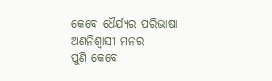କେବେ ଧୈର୍ଯ୍ୟର ପରିଭାଷା ଅଣନିଶ୍ବାସୀ ମନର
ପୁଣି କେବେ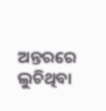ଅନ୍ତରରେ ଲୁଚିଥିବା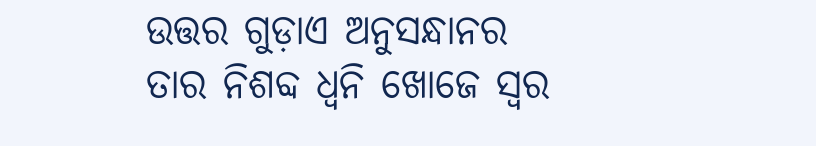ଉତ୍ତର ଗୁଡ଼ାଏ ଅନୁସନ୍ଧାନର
ତାର ନିଶବ୍ଦ ଧ୍ୱନି ଖୋଜେ ସ୍ଵର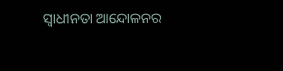ସ୍ଵାଧୀନତା ଆନ୍ଦୋଳନର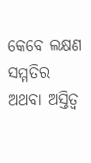କେବେ ଲକ୍ଷଣ ସମ୍ମତିର ଅଥବା ଅସ୍ତିତ୍ବ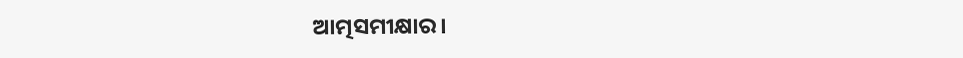ଆତ୍ମସମୀକ୍ଷାର।